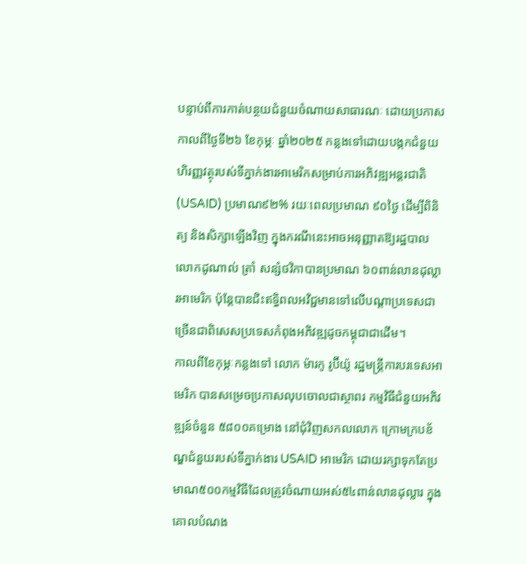បន្ទាប់ពីការកាត់បន្ថយជំនួយចំណាយសាធារណៈ ដោយប្រកាសកាលពីថ្ងៃទី២៦ ខែកុម្ភៈ ឆ្នាំ២០២៥ កន្លងទៅដោយបង្កកជំនួយហិរញ្ញវត្ថុរបស់ទីភ្នាក់ងារអាមេរិកសម្រាប់ការអភិវឌ្ឍអន្តរជាតិ (USAID) ប្រមាណ៩២% រយៈពេលប្រមាណ ៩០ថ្ងៃ ដើម្បីពិនិត្យ និងសិក្សាឡើងវិញ ក្នុងករណីនេះអាចអនុញ្ញាតឱ្យរដ្ឋបាលលោកដូណាល់ ត្រាំ សន្សំថវិកាបានប្រមាណ ៦០ពាន់លានដុល្លារអាមេរិក ប៉ុន្តែបានជិះឥទ្ធិពលអវិជ្ជមានទៅលើបណ្ដាប្រទេសជាច្រើនជាពិសេសប្រទេសកំពុងអភិវឌ្ឍដូចកម្ពុជាជាដើម។
កាលពីខែកុម្ភៈកន្លងទៅ លោក ម៉ារកូ រូប៊ីយ៉ូ រដ្ឋមន្ត្រីការបរទេសអាមេរិក បានសម្រេចប្រកាសលុបចោលជាស្ថាពរ កម្មវិធីជំនួយអភិវឌ្ឍន៍ចំនួន ៥៨០០គម្រោង នៅជុំវិញសកលលោក ក្រោមក្របខ័ណ្ឌជំនួយរបស់ទីភ្នាក់ងារ USAID អាមេរិក ដោយរក្សាទុកតែប្រមាណ៥០០កម្មវិធីដែលត្រូវចំណាយអស់៥៤ពាន់លានដុល្លារ ក្នុងគោលបំណង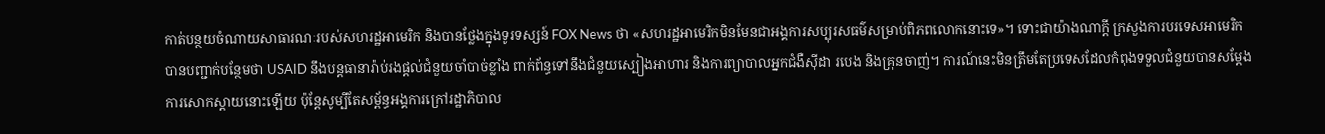កាត់បន្ថយចំណាយសាធារណៈរបស់សហរដ្ឋអាមេរិក និងបានថ្លែងក្នុងទូរទស្សន៍ FOX News ថា «សហរដ្ឋអាមេរិកមិនមែនជាអង្គការសប្បុរសធម៌សម្រាប់ពិភពលោកនោះទេ»។ ទោះជាយ៉ាងណាក្ដី ក្រសួងការបរទេសអាមេរិកបានបញ្ជាក់បន្ថែមថា USAID នឹងបន្តធានារ៉ាប់រងផ្តល់ជំនួយចាំបាច់ខ្លាំង ពាក់ព័ន្ធទៅនឹងជំនួយស្បៀងអាហារ និងការព្យាបាលអ្នកជំងឺស៊ីដា របេង និងគ្រុនចាញ់។ ការណ៍នេះមិនត្រឹមតែប្រទេសដែលកំពុងទទួលជំនួយបានសម្ដែងការសោកស្ដាយនោះឡើយ ប៉ុន្តែសូម្បីតែសម្ព័ន្ធអង្គការក្រៅរដ្ឋាភិបាល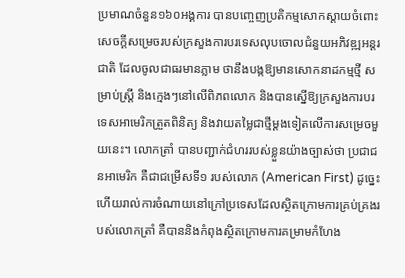ប្រមាណចំនួន១៦០អង្គការ បានបញ្ចេញប្រតិកម្មសោកស្តាយចំពោះសេចក្តីសម្រេចរបស់ក្រសួងការបរទេសលុបចោលជំនួយអភិវឌ្ឍអន្តរជាតិ ដែលចូលជាធរមានភ្លាម ថានឹងបង្កឱ្យមានសោកនាដកម្មថ្មី សម្រាប់ស្ត្រី និងក្មេងៗនៅលើពិភពលោក និងបានស្នើឱ្យក្រសួងការបរទេសអាមេរិកត្រួតពិនិត្យ និងវាយតម្លៃជាថ្មីម្ដងទៀតលើការសម្រេចមួយនេះ។ លោកត្រាំ បានបញ្ជាក់ជំហររបស់ខ្លួនយ៉ាងច្បាស់ថា ប្រជាជនអាមេរិក គឺជាជម្រើសទី១ របស់លោក (American First) ដូច្នេះហើយរាល់ការចំណាយនៅក្រៅប្រទេសដែលស្ថិតក្រោមការគ្រប់គ្រងរបស់លោកត្រាំ គឺបាននិងកំពុងស្ថិតក្រោមការគម្រាមកំហែង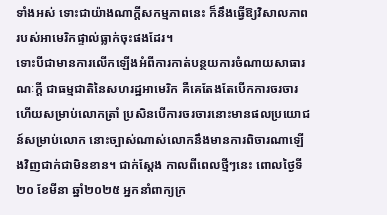ទាំងអស់ ទោះជាយ៉ាងណាក្ដីសកម្មភាពនេះ ក៏នឹងធ្វើឱ្យវិសាលភាពរបស់អាមេរិកផ្ទាល់ធ្លាក់ចុះផងដែរ។
ទោះបីជាមានការលើកឡើងអំពីការកាត់បន្ថយការចំណាយសាធារណៈក្ដី ជាធម្មជាតិនៃសហរដ្ឋអាមេរិក គឺគេតែងតែបើកការចរចារ ហើយសម្រាប់លោកត្រាំ ប្រសិនបើការចរចារនោះមានផលប្រយោជន៍សម្រាប់លោក នោះច្បាស់ណាស់លោកនឹងមានការពិចារណាឡើងវិញជាក់ជាមិនខាន។ ជាក់ស្ដែង កាលពីពេលថ្មីៗនេះ ពោលថ្ងៃទី២០ ខែមីនា ឆ្នាំ២០២៥ អ្នកនាំពាក្យក្រ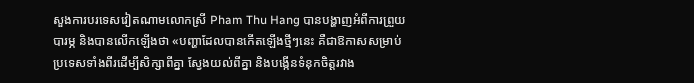សួងការបរទេសវៀតណាមលោកស្រី Pham Thu Hang បានបង្ហាញអំពីការព្រួយបារម្ភ និងបានលើកឡើងថា «បញ្ហាដែលបានកើតឡើងថ្មីៗនេះ គឺជាឱកាសសម្រាប់ប្រទេសទាំងពីរដើម្បីសិក្សាពីគ្នា ស្វែងយល់ពីគ្នា និងបង្កើនទំនុកចិត្តរវាង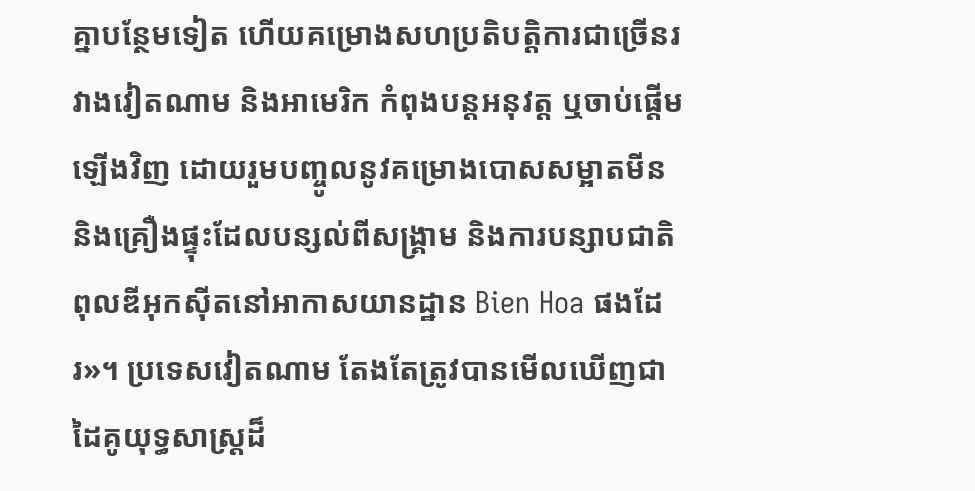គ្នាបន្ថែមទៀត ហើយគម្រោងសហប្រតិបត្តិការជាច្រើនរវាងវៀតណាម និងអាមេរិក កំពុងបន្តអនុវត្ត ឬចាប់ផ្តើមឡើងវិញ ដោយរួមបញ្ចូលនូវគម្រោងបោសសម្អាតមីន និងគ្រឿងផ្ទុះដែលបន្សល់ពីសង្គ្រាម និងការបន្សាបជាតិពុលឌីអុកស៊ីតនៅអាកាសយានដ្ឋាន Bien Hoa ផងដែរ»។ ប្រទេសវៀតណាម តែងតែត្រូវបានមើលឃើញជាដៃគូយុទ្ធសាស្រ្តដ៏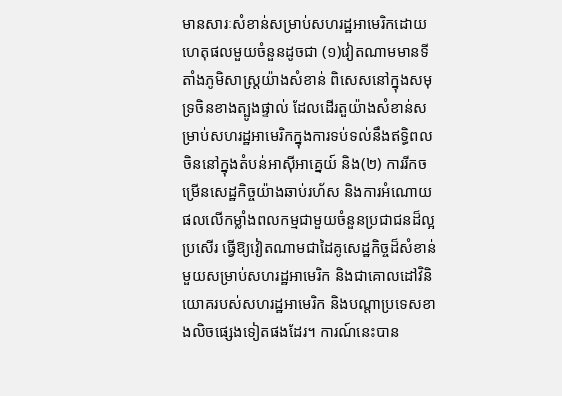មានសារៈសំខាន់សម្រាប់សហរដ្ឋអាមេរិកដោយហេតុផលមួយចំនួនដូចជា (១)វៀតណាមមានទីតាំងភូមិសាស្រ្តយ៉ាងសំខាន់ ពិសេសនៅក្នុងសមុទ្រចិនខាងត្បូងផ្ទាល់ ដែលដើរតួយ៉ាងសំខាន់សម្រាប់សហរដ្ឋអាមេរិកក្នុងការទប់ទល់នឹងឥទ្ធិពលចិននៅក្នុងតំបន់អាស៊ីអាគ្នេយ៍ និង(២) ការរីកចម្រើនសេដ្ឋកិច្ចយ៉ាងឆាប់រហ័ស និងការអំណោយផលលើកម្លាំងពលកម្មជាមួយចំនួនប្រជាជនដ៏ល្អប្រសើរ ធ្វើឱ្យវៀតណាមជាដៃគូសេដ្ឋកិច្ចដ៏សំខាន់មួយសម្រាប់សហរដ្ឋអាមេរិក និងជាគោលដៅវិនិយោគរបស់សហរដ្ឋអាមេរិក និងបណ្តាប្រទេសខាងលិចផ្សេងទៀតផងដែរ។ ការណ៍នេះបាន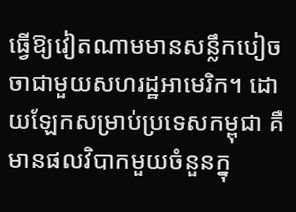ធ្វើឱ្យវៀតណាមមានសន្លឹកបៀចចាជាមួយសហរដ្ឋអាមេរិក។ ដោយឡែកសម្រាប់ប្រទេសកម្ពុជា គឺមានផលវិបាកមួយចំនួនក្នុ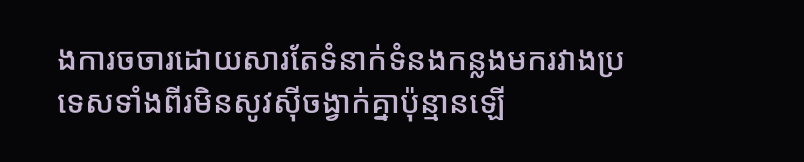ងការចចារដោយសារតែទំនាក់ទំនងកន្លងមករវាងប្រទេសទាំងពីរមិនសូវស៊ីចង្វាក់គ្នាប៉ុន្មានឡើ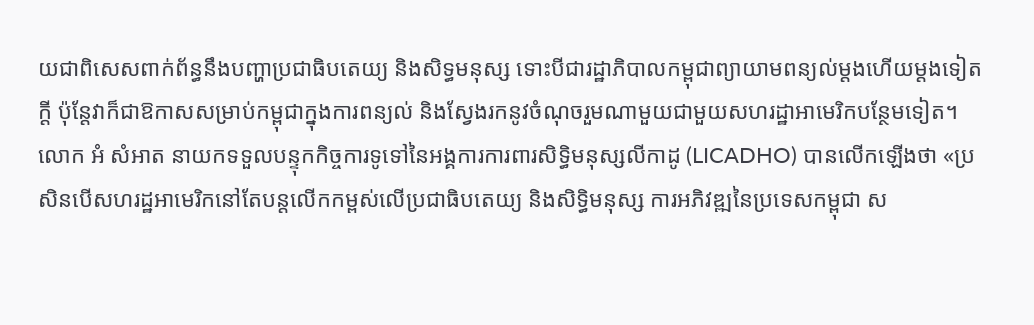យជាពិសេសពាក់ព័ន្ធនឹងបញ្ហាប្រជាធិបតេយ្យ និងសិទ្ធមនុស្ស ទោះបីជារដ្ឋាភិបាលកម្ពុជាព្យាយាមពន្យល់ម្ដងហើយម្ដងទៀតក្ដី ប៉ុន្តែវាក៏ជាឱកាសសម្រាប់កម្ពុជាក្នុងការពន្យល់ និងស្វែងរកនូវចំណុចរួមណាមួយជាមួយសហរដ្ឋាអាមេរិកបន្ថែមទៀត។ លោក អំ សំអាត នាយកទទួលបន្ទុកកិច្ចការទូទៅនៃអង្គការការពារសិទ្ធិមនុស្សលីកាដូ (LICADHO) បានលើកឡើងថា «ប្រសិនបើសហរដ្ឋអាមេរិកនៅតែបន្តលើកកម្ពស់លើប្រជាធិបតេយ្យ និងសិទ្ធិមនុស្ស ការអភិវឌ្ឍនៃប្រទេសកម្ពុជា ស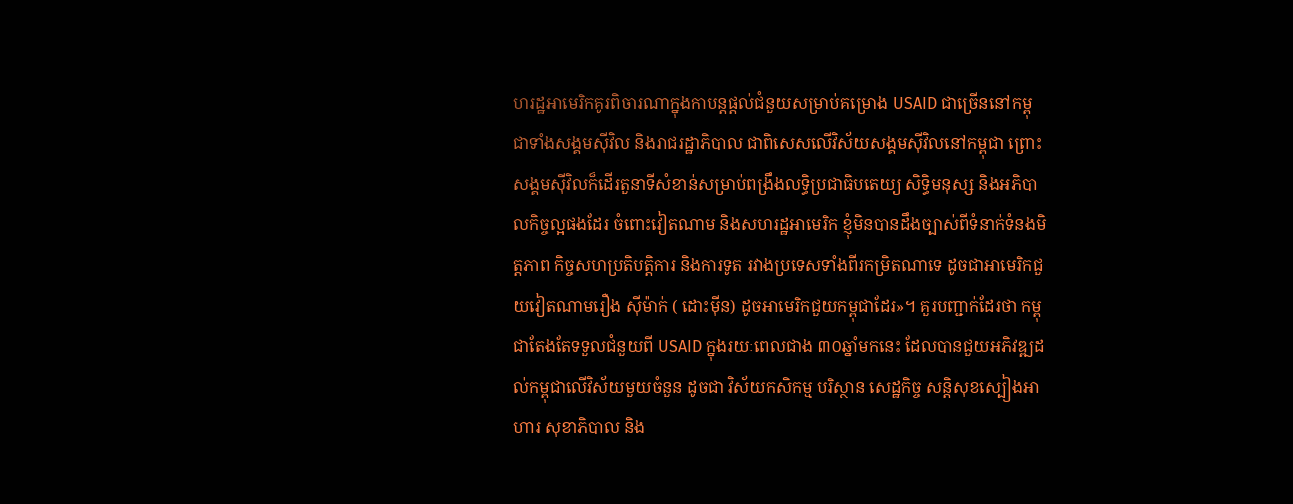ហរដ្ឋអាមេរិកគូរពិចារណាក្នុងកាបន្តផ្តល់ជំនួយសម្រាប់គម្រោង USAID ជាច្រើននៅកម្ពុជាទាំងសង្គមស៊ីវិល និងរាជរដ្ឋាភិបាល ជាពិសេសលើវិស័យសង្គមស៊ីវិលនៅកម្ពុជា ព្រោះសង្គមស៊ីវិលក៏ដើរតួនាទីសំខាន់សម្រាប់ពង្រឹងលទ្ធិប្រជាធិបតេយ្យ សិទ្ធិមនុស្ស និងអភិបាលកិច្ចល្អផងដែរ ចំពោះវៀតណាម និងសហរដ្ឋអាមេរិក ខ្ញុំមិនបានដឹងច្បាស់ពីទំនាក់ទំនងមិត្តភាព កិច្ចសហប្រតិបត្តិការ និងការទូត រវាងប្រទេសទាំងពីរកម្រិតណាទេ ដូចជាអាមេរិកជួយវៀតណាមរឿង ស៊ីម៉ាក់ ( ដោះម៉ីន) ដូចអាមេរិកជួយកម្ពុជាដែរ»។ គួរបញ្ជាក់ដែរថា កម្ពុជាតែងតែទទួលជំនួយពី USAID ក្នុងរយៈពេលជាង ៣០ឆ្នាំមកនេះ ដែលបានជួយអភិវឌ្ឍដល់កម្ពុជាលើវិស័យមួយចំនួន ដូចជា វិស័យកសិកម្ម បរិស្ថាន សេដ្ឋកិច្ច សន្តិសុខស្បៀងអាហារ សុខាភិបាល និង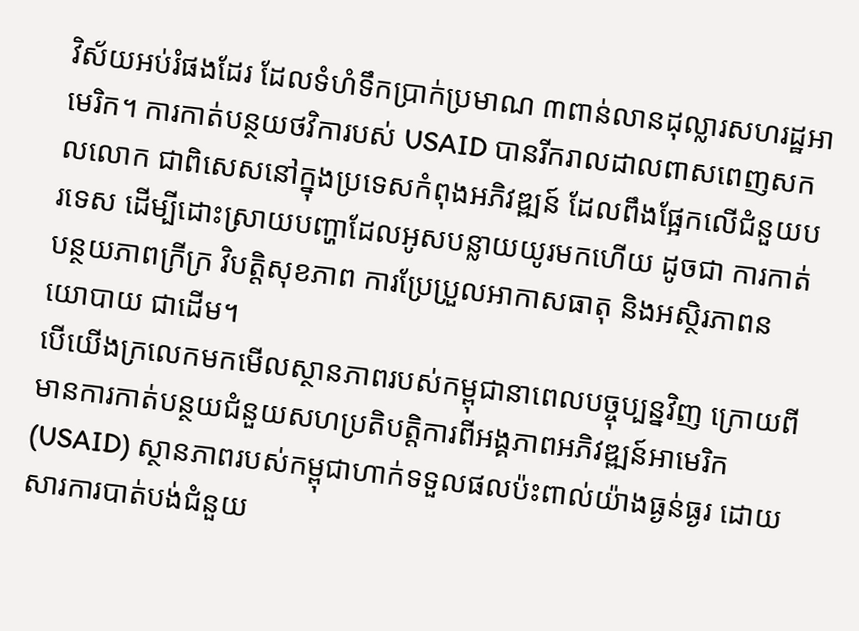វិស័យអប់រំផងដែរ ដែលទំហំទឹកប្រាក់ប្រមាណ ៣ពាន់លានដុល្លារសហរដ្ឋអាមេរិក។ ការកាត់បន្ថយថវិការបស់ USAID បានរីករាលដាលពាសពេញសកលលោក ជាពិសេសនៅក្នុងប្រទេសកំពុងអភិវឌ្ឍន៍ ដែលពឹងផ្អែកលើជំនួយបរទេស ដើម្បីដោះស្រាយបញ្ហាដែលអូសបន្លាយយូរមកហើយ ដូចជា ការកាត់បន្ថយភាពក្រីក្រ វិបត្តិសុខភាព ការប្រែប្រួលអាកាសធាតុ និងអស្ថិរភាពនយោបាយ ជាដើម។
បើយើងក្រលេកមកមើលស្ថានភាពរបស់កម្ពុជានាពេលបច្ចុប្បន្នវិញ ក្រោយពីមានការកាត់បន្ថយជំនួយសហប្រតិបត្តិការពីអង្គភាពអភិវឌ្ឍន៍អាមេរិក (USAID) ស្ថានភាពរបស់កម្ពុជាហាក់ទទួលផលប៉ះពាល់យ៉ាងធ្ងន់ធ្ងរ ដោយសារការបាត់បង់ជំនួយ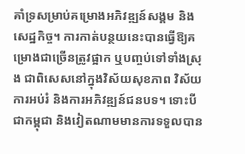គាំទ្រសម្រាប់គម្រោងអភិវឌ្ឍន៍សង្គម និងសេដ្ឋកិច្ច។ ការកាត់បន្ថយនេះបានធ្វើឱ្យគម្រោងជាច្រើនត្រូវផ្អាក ឬបញ្ចប់ទៅទាំងស្រុង ជាពិសេសនៅក្នុងវិស័យសុខភាព វិស័យការអប់រំ និងការអភិវឌ្ឍន៍ជនបទ។ ទោះបីជាកម្ពុជា និងវៀតណាមមានការទទួលបាន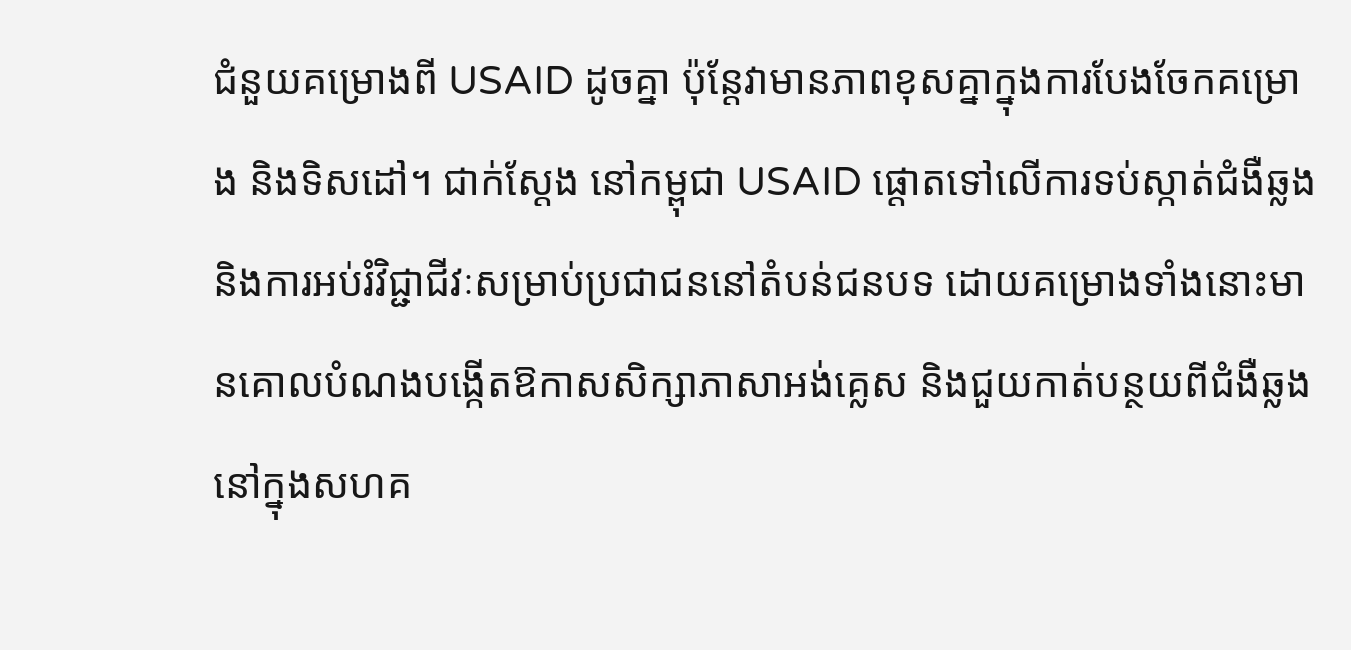ជំនួយគម្រោងពី USAID ដូចគ្នា ប៉ុន្តែវាមានភាពខុសគ្នាក្នុងការបែងចែកគម្រោង និងទិសដៅ។ ជាក់ស្តែង នៅកម្ពុជា USAID ផ្តោតទៅលើការទប់ស្កាត់ជំងឺឆ្លង និងការអប់រំវិជ្ជាជីវៈសម្រាប់ប្រជាជននៅតំបន់ជនបទ ដោយគម្រោងទាំងនោះមានគោលបំណងបង្កើតឱកាសសិក្សាភាសាអង់គ្លេស និងជួយកាត់បន្ថយពីជំងឺឆ្លងនៅក្នុងសហគ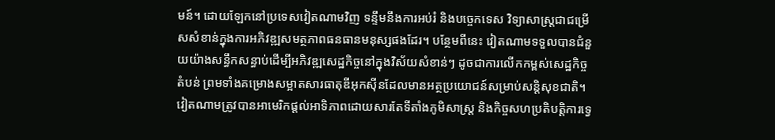មន៍។ ដោយឡែកនៅប្រទេសវៀតណាមវិញ ទន្ទឹមនឹងការអប់រំ និងបច្ចេកទេស វិទ្យាសាស្ត្រជាជម្រើសសំខាន់ក្នុងការអភិវឌ្ឍសមត្ថភាពធនធានមនុស្សផងដែរ។ បន្ថែមពីនេះ វៀតណាមទទួលបានជំនួយយ៉ាងសន្ធឹកសន្ធាប់ដើម្បីអភិវឌ្ឍសេដ្ឋកិច្ចនៅក្នុងវិស័យសំខាន់ៗ ដូចជាការលើកកម្ពស់សេដ្ឋកិច្ចតំបន់ ព្រមទាំងគម្រោងសម្អាតសារធាតុឌីអុកស៊ីនដែលមានអត្ថប្រយោជន៍សម្រាប់សន្តិសុខជាតិ។
វៀតណាមត្រូវបានអាមេរិកផ្តល់អាទិភាពដោយសារតែទីតាំងភូមិសាស្រ្ត និងកិច្ចសហប្រតិបត្តិការទ្វេ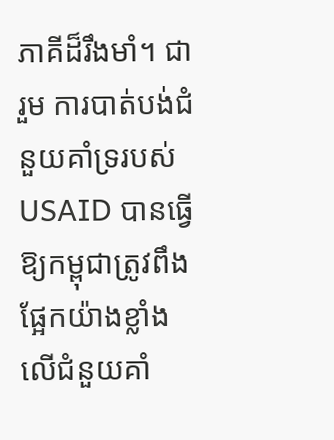ភាគីដ៏រឹងមាំ។ ជារួម ការបាត់បង់ជំនួយគាំទ្ររបស់ USAID បានធ្វើឱ្យកម្ពុជាត្រូវពឹងផ្អែកយ៉ាងខ្លាំងលើជំនួយគាំ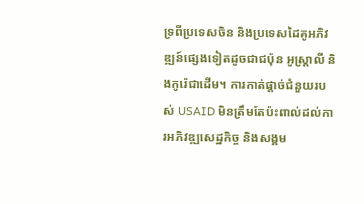ទ្រពីប្រទេសចិន និងប្រទេសដៃគូអភិវឌ្ឍន៍ផ្សេងទៀតដូចជាជប៉ុន អូស្រ្តាលី និងកូរ៉េជាដើម។ ការកាត់ផ្តាច់ជំនួយរបស់ USAID មិនត្រឹមតែប៉ះពាល់ដល់ការអភិវឌ្ឍសេដ្ឋកិច្ច និងសង្គម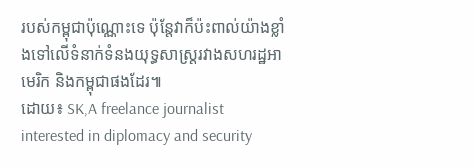របស់កម្ពុជាប៉ុណ្ណោះទេ ប៉ុន្តែវាក៏ប៉ះពាល់យ៉ាងខ្លាំងទៅលើទំនាក់ទំនងយុទ្ធសាស្រ្តរវាងសហរដ្ឋអាមេរិក និងកម្ពុជាផងដែរ៕
ដោយ៖ SK,A freelance journalist interested in diplomacy and security